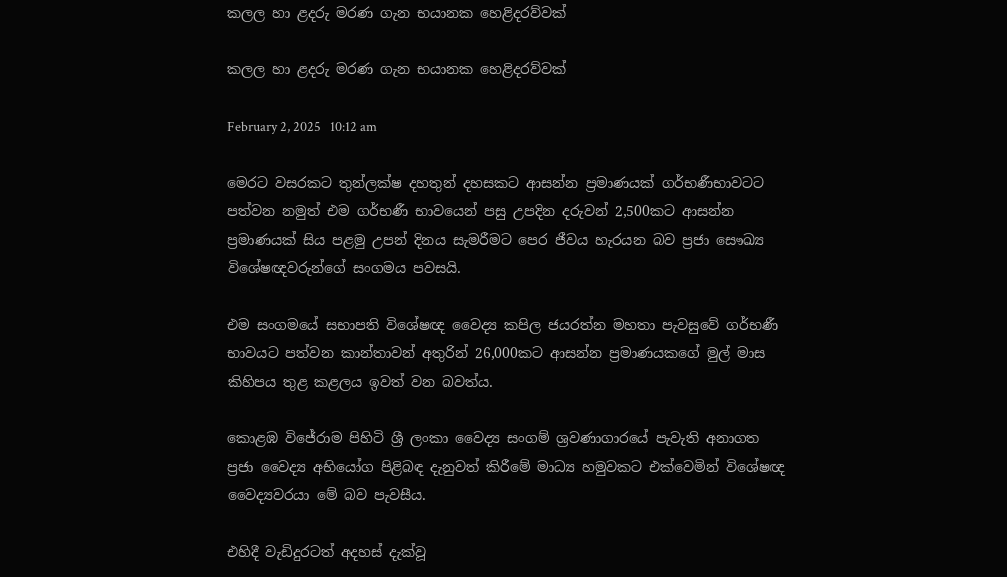කලල හා ළදරු මරණ ගැන භයානක හෙළිදරව්වක්

කලල හා ළදරු මරණ ගැන භයානක හෙළිදරව්වක්

February 2, 2025   10:12 am

මෙරට වසරකට තුන්ලක්ෂ දහතුන් දහසකට ආසන්න ප්‍රමාණයක් ගර්භණීභාවටට පත්වන නමුත් එම ගර්භණී භාවයෙන් පසු උපදින දරුවන් 2,500කට ආසන්න ප්‍රමාණයක් සිය පළමු උපන් දිනය සැමරීමට පෙර ජීවය හැරයන බව ප්‍රජා සෞඛ්‍ය විශේෂඥවරුන්ගේ සංගමය පවසයි.

එම සංගමයේ සභාපති විශේෂඥ වෛද්‍ය කපිල ජයරත්න මහතා පැවසුවේ ගර්භණී භාවයට පත්වන කාන්තාවන් අතුරින් 26,000කට ආසන්න ප්‍රමාණයකගේ මුල් මාස කිහිපය තුළ කළලය ඉවත් වන බවත්ය.

කොළඹ විජේරාම පිහිටි ශ්‍රී ලංකා වෛද්‍ය සංගම් ශ්‍රවණාගාරයේ පැවැති අනාගත ප්‍රජා වෛද්‍ය අභියෝග පිළිබඳ දැනුවත් කිරීමේ මාධ්‍ය හමුවකට එක්වෙමින් විශේෂඥ වෛද්‍යවරයා මේ බව පැවසීය.

එහිදී වැඩිදුරටත් අදහස් දැක්වූ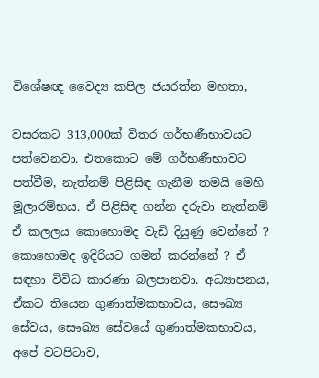විශේෂඥ වෛද්‍ය කපිල ජයරත්න මහතා,

වසරකට 313,000ක් විතර ගර්භණීභාවයට පත්වෙනවා. එතකොට මේ ගර්භණීභාවට පත්වීම, නැත්නම් පිළිසිඳ ගැනීම තමයි මෙහි මූලාරම්භය. ඒ පිළිසිඳ ගන්න දරුවා නැත්නම් ඒ කලලය කොහොමද වැඩි දියුණු වෙන්නේ ? කොහොමද ඉදිරියට ගමන් කරන්නේ ? ඒ සඳහා විවිධ කාරණා බලපානවා. අධ්‍යාපනය, ඒකට තියෙන ගුණාත්මකභාවය, සෞඛ්‍ය සේවය, සෞඛ්‍ය සේවයේ ගුණාත්මකභාවය, අපේ වටපිටාව,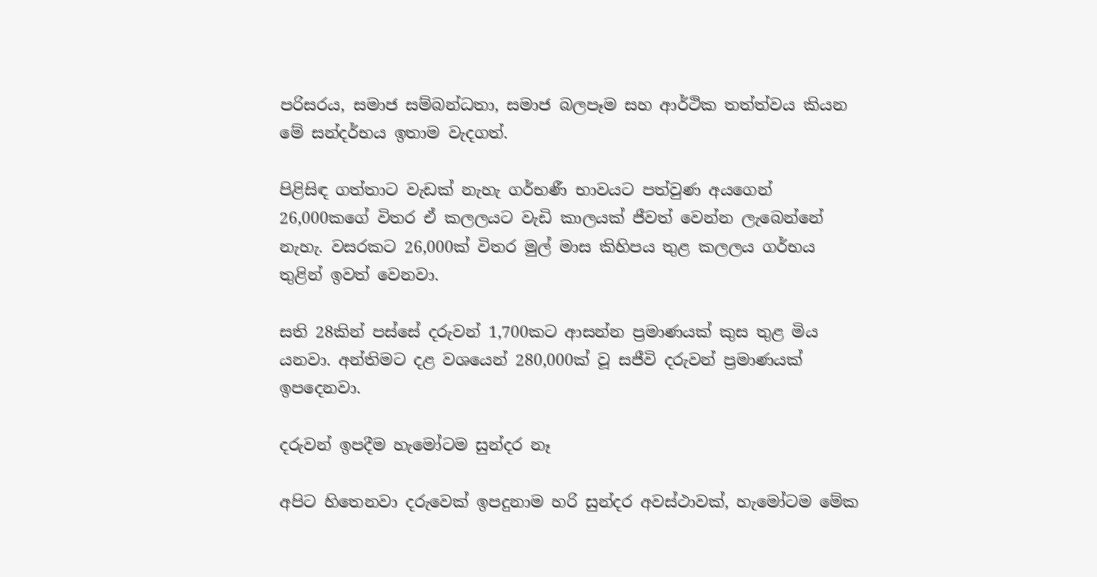පරිසරය, සමාජ සම්බන්ධතා, සමාජ බලපෑම සහ ආර්ථික තත්ත්වය කියන මේ සන්දර්භය ඉතාම වැදගත්.

පිළිසිඳ ගත්තාට වැඩක් නැහැ ගර්භණී භාවයට පත්වුණ අයගෙන් 26,000කගේ විතර ඒ කලලයට වැඩි කාලයක් ජීවත් වෙන්න ලැබෙන්නේ නැහැ. වසරකට 26,000ක් විතර මුල් මාස කිහිපය තුළ කලලය ගර්භය තුළින් ඉවත් වෙනවා.

සති 28කින් පස්සේ දරුවන් 1,700කට ආසන්න ප්‍රමාණයක් කුස තුළ මිය යනවා. අන්තිමට දළ වශයෙන් 280,000ක් වූ සජීවි දරුවන් ප්‍රමාණයක් ඉපදෙනවා.

දරුවන් ඉපදීම හැමෝටම සුන්දර නෑ

අපිට හිතෙනවා දරුවෙක් ඉපදුනාම හරි සුන්දර අවස්ථාවක්, හැමෝටම මේක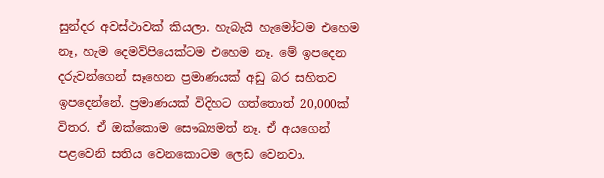සුන්දර අවස්ථාවක් කියලා. හැබැයි හැමෝටම එහෙම නෑ‍, හැම දෙමව්පියෙක්ටම එහෙම නෑ. මේ ඉපදෙන දරුවන්ගෙන් සෑහෙන ප්‍රමාණයක් අඩු බර සහිතව ඉපදෙන්නේ. ප්‍රමාණයක් විදිහට ගත්තොත් 20,000ක් විතර. ඒ ඔක්කොම සෞඛ්‍යමත් නෑ. ඒ අයගෙන් පළවෙනි සතිය වෙනකොටම ලෙඩ වෙනවා.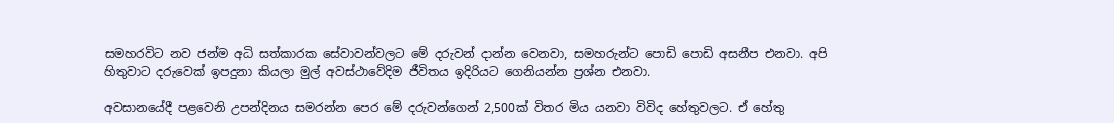සමහරවිට නව ජන්ම අධි සත්කාරක සේවාවන්වලට මේ දරුවන් දාන්න වෙනවා, සමහරුන්ට පොඩි පොඩි අසනීප එනවා. අපි හිතුවාට දරුවෙක් ඉපදුනා කියලා මුල් අවස්ථාවේදිම ජීවිතය ඉදිරියට ගෙනියන්න ප්‍රශ්න එනවා.

අවසානයේදී පළවෙනි උපන්දිනය සමරන්න පෙර මේ දරුවන්ගෙන් 2,500ක් විතර මිය යනවා විවිද හේතුවලට. ඒ හේතු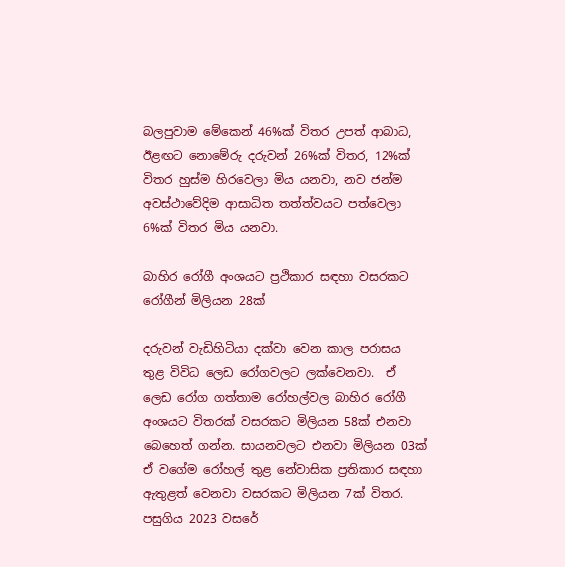බලපුවාම මේකෙන් 46%ක් විතර උපත් ආබාධ, ඊළඟට නොමේරු දරුවන් 26%ක් විතර, 12%ක් විතර හුස්ම හිරවෙලා මිය යනවා‍, නව ජන්ම අවස්ථාවේදිම ආසාධිත තත්ත්වයට පත්වෙලා 6%ක් විතර මිය යනවා.

බාහිර රෝගී අංශයට ප්‍රථිකාර සඳහා වසරකට රෝගීන් මිලියන 28ක්

දරුවන් වැඩිහිටියා දක්වා වෙන කාල පරාසය තුළ විවිධ ලෙඩ රෝගවලට ලක්වෙනවා.  ඒ ලෙඩ රෝග ගත්තාම රෝහල්වල බාහිර රෝගී අංශයට විතරක් වසරකට මිලියන 58ක් එනවා බෙහෙත් ගන්න. සායනවලට එනවා මිලියන 03ක් ඒ වගේම රෝහල් තුළ නේවාසික ප්‍රතිකාර සඳහා ඇතුළත් වෙනවා වසරකට මිලියන 7ක් විතර. පසුගිය 2023 වසරේ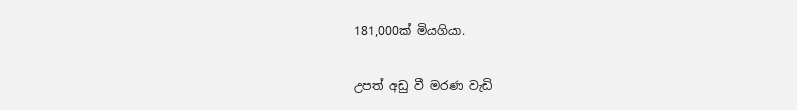181,000ක් මියගියා.

උපත් අඩු වී මරණ වැඩි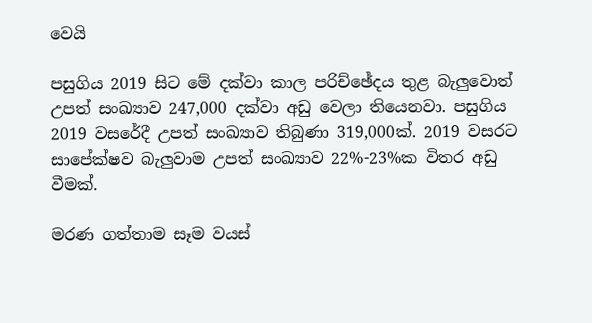වෙයි

පසුගිය 2019 සිට මේ දක්වා කාල පරිච්ඡේදය තුළ බැලුවොත් උපත් සංඛ්‍යාව 247,000 දක්වා අඩු වෙලා තියෙනවා. පසුගිය 2019 වසරේදී උපත් සංඛ්‍යාව තිබුණා 319,000ක්. 2019 වසරට සාපේක්ෂව බැලුවාම උපත් සංඛ්‍යාව 22%-23%ක විතර අඩු වීමක්.

මරණ ගත්තාම සෑම වයස්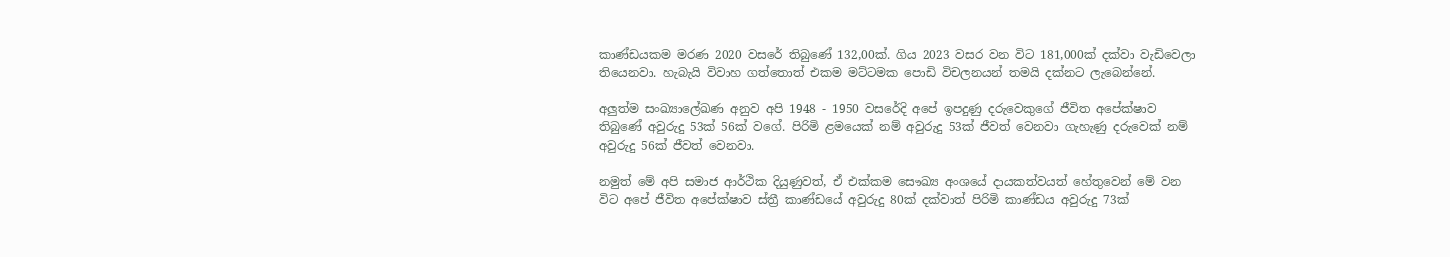කාණ්ඩයකම මරණ 2020 වසරේ තිබුණේ 132,00ක්. ගිය 2023 වසර වන විට 181,000ක් දක්වා වැඩිවෙලා තියෙනවා. හැබැයි විවාහ ගත්තොත් එකම මට්ටමක පොඩි විචලනයන් තමයි දක්නට ලැබෙන්නේ.

අලුත්ම සංඛ්‍යාලේඛණ අනුව අපි 1948 - 1950 වසරේදි අපේ ඉපදුණු දරුවෙකුගේ ජීවිත අපේක්ෂාව තිබුණේ අවුරුදු 53ක් 56ක් වගේ. පිරිමි ළමයෙක් නම් අවුරුදු 53ක් ජීවත් වෙනවා ගැහැණු දරුවෙක් නම් අවුරුදු 56ක් ජීවත් වෙනවා.

නමුත් මේ අපි සමාජ ආර්ථික දියුණුවත්, ඒ එක්කම සෞඛ්‍ය අංශයේ දායකත්වයත් හේතුවෙන් මේ වන විට අපේ ජීවිත අපේක්ෂාව ස්ත්‍රී කාණ්ඩයේ අවුරුදු 80ක් දක්වාත් පිරිමි කාණ්ඩය අවුරුදු 73ක්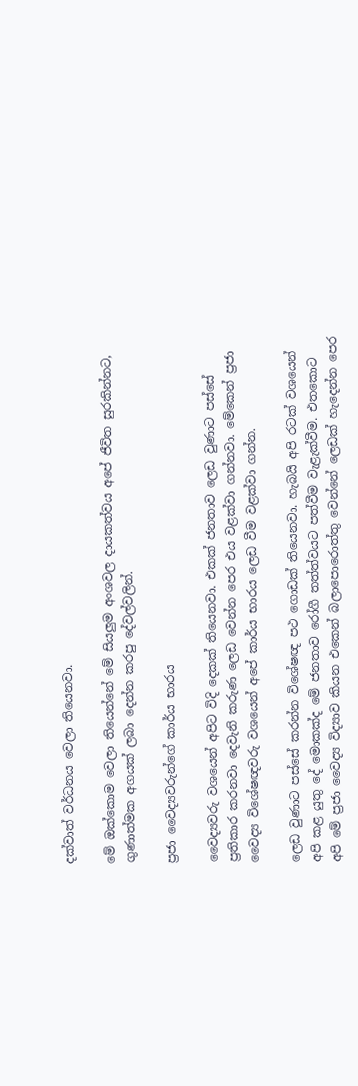දක්වාත් වර්ධනය වෙලා තියෙනවා.

මේ ඔක්කොම වෙලා තියෙන්නේ මේ සියලුම අංශවල දායකත්වය අපේ ජීවිත සුරකින්නට, ගුණාත්මක අගයක් ලබා දෙන්න කරපු දේවල්වලින්.

ප්‍රජා වෛද්‍යවරුන්ගේ කාර්ය භාරය

වෛද්‍යවරු වශයෙන් අපිට විදි දෙකක් තියෙනවා. එකක් ජනතාව ලෙඩ වුණාට පස්සේ ප්‍රතිකාර කරනවා දෙවැනි කරුණ ලෙඩ වෙන්න පෙර එය වළක්වා ගන්නවා. මේකෙන් ප්‍රජා වෛද්‍ය විශේෂඥවරු වශයෙන් අපේ කාර්ය භාරය ලෙඩ වීම වළක්වා ගන්න.

ලෙඩ වුණාට පස්සේ කරන්න විශේෂඥ පථ ගොඩක් තියෙනවා. හැබයි අපි රටක් වශයෙන් අපි කළ යුතු දේ මොකක්ද මේ ජනතාව රෝගී තත්ත්වයට පත්වීම වැළැක්වීම. එතකොට අපි මේ ප්‍රජා වෛද්‍ය විද්‍යාව කියන එකෙන් බලාපොරොත්තු වෙන්නේ ලෙඩක් හැදෙන්න පෙර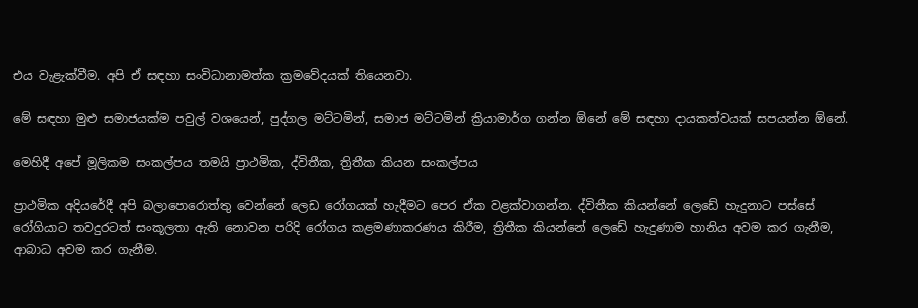එය වැළැක්වීම. අපි ඒ සඳහා සංවිධානාමත්ක ක්‍රමවේදයක් තියෙනවා.

මේ සඳහා මුළු සමාජයක්ම පවුල් වශයෙන්, පුද්ගල මට්ටමින්, සමාජ මට්ටමින් ක්‍රියාමාර්ග ගන්න ඕනේ මේ සඳහා දායකත්වයක් සපයන්න ඕනේ.

මෙහිදී අපේ මූලිකම සංකල්පය තමයි ප්‍රාථමික, ද්විතීක, ත්‍රිතීක කියන සංකල්පය

ප්‍රාථමික අදියරේදී අපි බලාපොරොත්තු වෙන්නේ ලෙඩ රෝගයක් හැදීමට පෙර ඒක වළක්වාගන්න. ද්විතීක කියන්නේ ලෙඩේ හැදුනාට පස්සේ රෝගියාට තවදුරටත් සංකූලතා ඇති නොවන පරිදි රෝගය කළමණාකරණය කිරීම, ත්‍රිතීක කියන්නේ ලෙඩේ හැදුණාම හානිය අවම කර ගැනීම, ආබාධ අවම කර ගැනීම.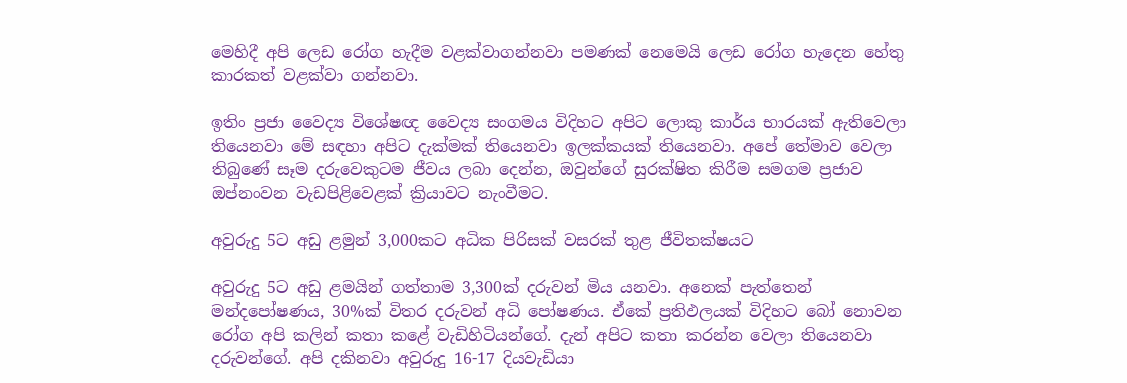මෙහිදී අපි ලෙඩ රෝග හැදීම වළක්වාගන්නවා පමණක් නෙමෙයි ලෙඩ රෝග හැදෙන හේතු කාරකත් වළක්වා ගන්නවා.

ඉතිං ප්‍රජා වෛද්‍ය විශේෂඥ වෛද්‍ය සංගමය විදිහට අපිට ලොකු කාර්ය භාරයක් ඇතිවෙලා තියෙනවා මේ සඳහා අපිට දැක්මක් තියෙනවා ඉලක්කයක් තියෙනවා. අපේ තේමාව වෙලා තිබුණේ සෑම දරුවෙකුටම ජීවය ලබා දෙන්න, ඔවුන්ගේ සුරක්ෂිත කිරීම සමගම ප්‍රජාව ඔප්නංවන වැඩපිළිවෙළක් ක්‍රියාවට නැංවීමට.

අවුරුදු 5ට අඩු ළමුන් 3,000කට අධික පිරිසක් වසරක් තුළ ජීවිතක්ෂයට

අවුරුදු 5ට අඩු ළමයින් ගත්තාම 3,300ක් දරුවන් මිය යනවා. අනෙක් පැත්තෙන් මන්දපෝෂණය, 30%ක් විතර දරුවන් අධි පෝෂණය. ඒකේ ප්‍රතිඵලයක් විදිහට බෝ නොවන රෝග අපි කලින් කතා කළේ වැඩිහිටියන්ගේ. දැන් අපිට කතා කරන්න වෙලා තියෙනවා දරුවන්ගේ. අපි දකිනවා අවුරුදු 16-17 දියවැඩියා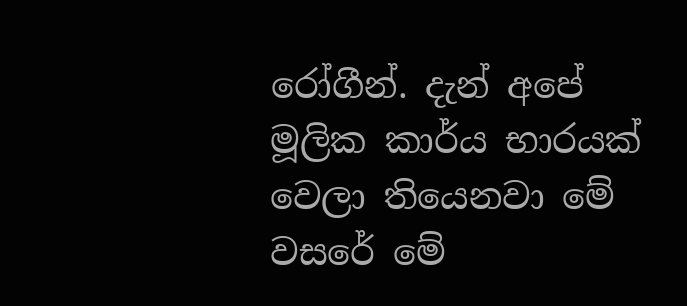රෝගීන්. දැන් අපේ මූලික කාර්ය භාරයක් වෙලා තියෙනවා මේ වසරේ මේ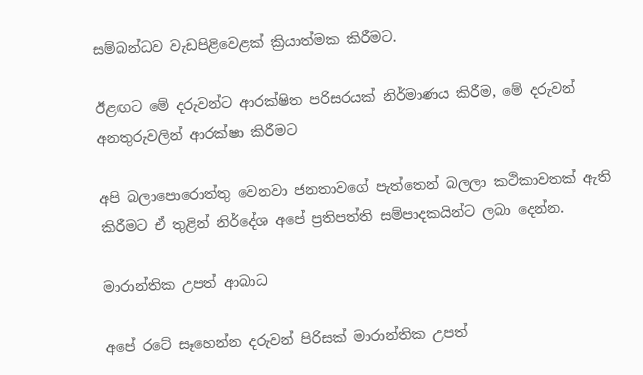සම්බන්ධව වැඩපිළිවෙළක් ක්‍රියාත්මක කිරීමට.

ඊළඟට මේ දරුවන්ට ආරක්ෂිත පරිසරයක් නිර්මාණය කිරීම, මේ දරුවන් අනතුරුවලින් ආරක්ෂා කිරීමට

අපි බලාපොරොත්තු වෙනවා ජනතාවගේ පැත්තෙන් බලලා කථිකාවතක් ඇති කිරීමට ඒ තුළින් නිර්දේශ අපේ ප්‍රතිපත්ති සම්පාදකයින්ට ලබා දෙන්න.

මාරාන්තික උපත් ආබාධ

අපේ රටේ සෑහෙන්න දරුවන් පිරිසක් මාරාන්තික උපත්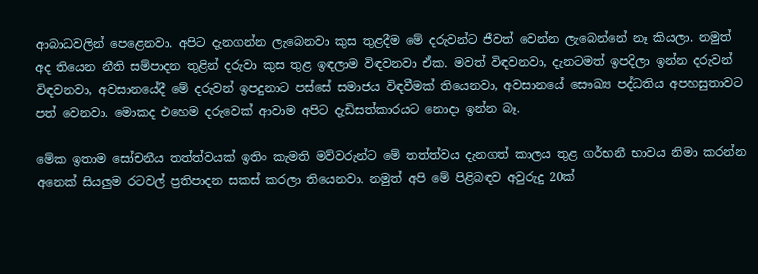ආබාධවලින් පෙළෙනවා. අපිට දැනගන්න ලැබෙනවා කුස තුළදීම මේ දරුවන්ට ජීවත් වෙන්න ලැබෙන්නේ නෑ කියලා. නමුත් අද තියෙන නීති සම්පාදන තුළින් දරුවා කුස තුළ ඉඳලාම විඳවනවා ඒක. මවත් විඳවනවා, දැනටමත් ඉපදිලා ඉන්න දරුවන් විඳවනවා, අවසානයේදී මේ දරුවන් ඉපදුනාට පස්සේ සමාජය විඳවීමක් තියෙනවා, අවසානයේ සෞඛ්‍ය පද්ධතිය අපහසුතාවට පත් වෙනවා. මොකද එහෙම දරුවෙක් ආවාම අපිට දැඩිසත්කාරයට නොදා ඉන්න බෑ.

මේක ඉතාම සෝචනීය තත්ත්වයක් ඉතිං කැමති මව්වරුන්ට මේ තත්ත්වය දැනගත් කාලය තුළ ගර්භනී භාවය නිමා කරන්න අනෙක් සියලුම රටවල් ප්‍රතිපාදන සකස් කරලා තියෙනවා. නමුත් අපි මේ පිළිබඳව අවුරුදු 20ක්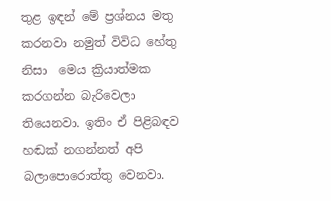තුළ ඉඳන් මේ ප්‍රශ්නය මතු කරනවා නමුත් විවිධ හේතු නිසා  මෙය ක්‍රියාත්මක කරගන්න බැරිවෙලා තියෙනවා. ඉතිං ඒ පිළිබඳව හඬක් නගන්නත් අපි බලාපොරොත්තු වෙනවා.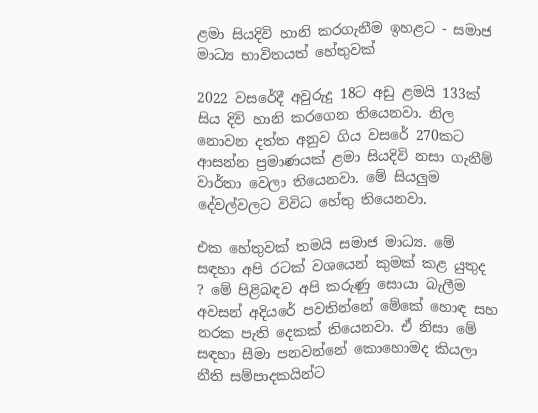ළමා සියදිවි හානි කරගැනීම ඉහළට - සමාජ මාධ්‍ය භාවිතයත් හේතුවක්

2022 වසරේදී අවුරුදු 18ට අඩු ළමයි 133ක් සිය දිවි හානි කරගෙන තියෙනවා. නිල නොවන දත්ත අනුව ගිය වසරේ 270කට ආසන්න ප්‍රමාණයක් ළමා සියදිවි නසා ගැනීම් වාර්තා වෙලා තියෙනවා. මේ සියලුම දේවල්වලට විවිධ හේතු තියෙනවා.

එක හේතුවක් තමයි සමාජ මාධ්‍ය. මේ සඳහා අපි රටක් වශයෙන් කුමක් කළ යුතුද ? මේ පිළිබඳව අපි කරුණු සොයා බැලීම අවසන් අදියරේ පවතින්නේ මේකේ හොඳ සහ නරක පැති දෙකක් තියෙනවා. ඒ නිසා මේ සඳහා සීමා පනවන්නේ කොහොමද කියලා නීති සම්පාදකයින්ට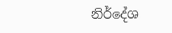නිර්දේශ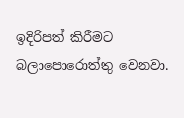ඉදිරිපත් කිරීමට බලාපොරොත්තු වෙනවා.